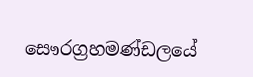සෞරග්‍රහමණ්ඩලයේ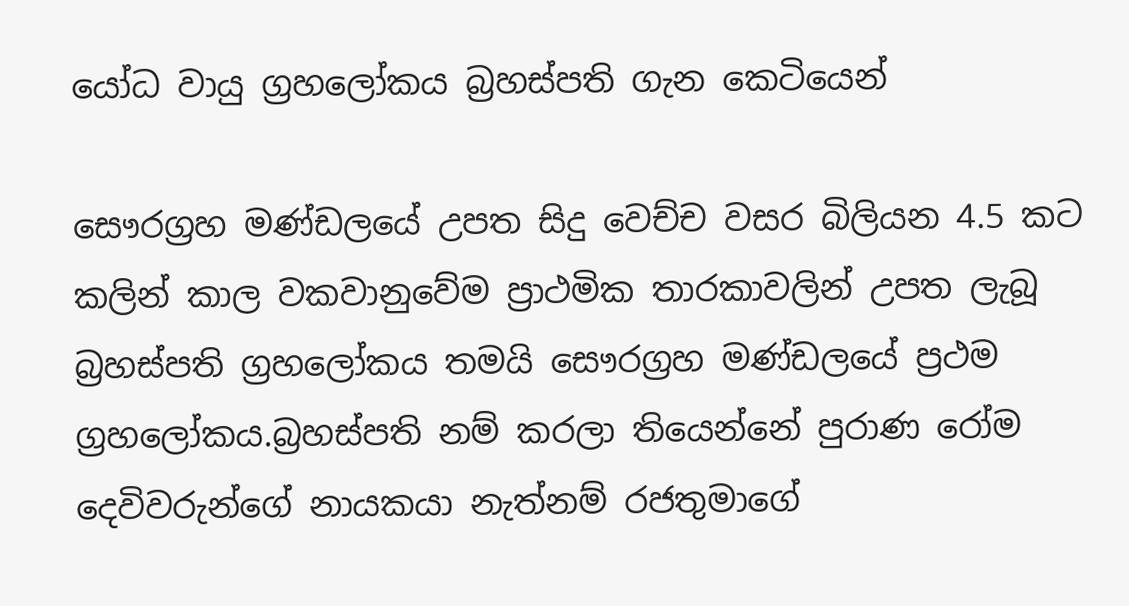යෝධ වායු ග්‍රහලෝකය බ්‍රහස්පති ගැන කෙටියෙන්

සෞරග්‍රහ මණ්ඩලයේ උපත සිදු වෙච්ච වසර බිලියන 4.5 කට කලින් කාල වකවානුවේම ප්‍රාථමික තාරකාවලින් උපත ලැබූ බ්‍රහස්පති ග්‍රහලෝකය තමයි සෞරග්‍රහ මණ්ඩලයේ ප්‍රථම ග්‍රහලෝකය.බ්‍රහස්පති නම් කරලා තියෙන්නේ පුරාණ රෝම දෙවිවරුන්ගේ නායකයා නැත්නම් රජතුමාගේ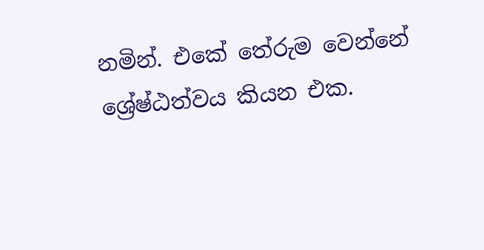නමින්. එකේ තේරුම වෙන්නේ ශ්‍රේෂ්ඨත්වය කියන එක.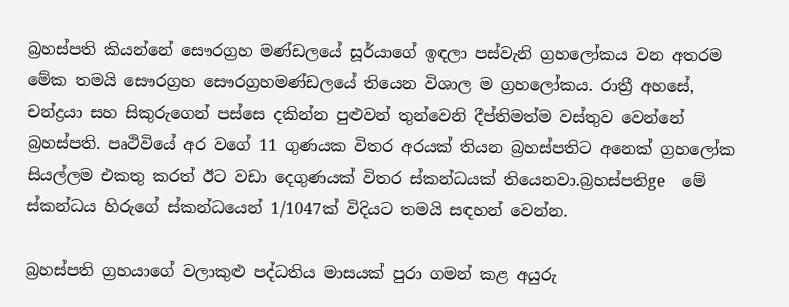බ්‍රහස්පති කියන්නේ සෞරග්‍රහ මණ්ඩලයේ සූර්යාගේ ඉඳලා පස්වැනි ග්‍රහලෝකය වන අතරම මේක තමයි සෞරග්‍රහ සෞරග්‍රහමණ්ඩලයේ තියෙන විශාල ම ග්‍රහලෝකය. රාත්‍රී අහසේ, චන්ද්‍රයා සහ සිකුරුගෙන් පස්සෙ දකින්න පුළුවන් තුන්වෙනි දීප්තිමත්ම වස්තුව වෙන්නේ බ්‍රහස්පති. පෘථිවියේ අර වගේ 11 ගුණයක විතර අරයක් තියන බ්‍රහස්පතිට අනෙක් ග්‍රහලෝක සියල්ලම එකතු කරත් ඊට වඩා දෙගුණයක් විතර ස්කන්ධයක් තියෙනවා.බ්‍රහස්පතිge  මේ ස්කන්ධය හිරුගේ ස්කන්ධයෙන් 1/1047ක් විදියට තමයි සඳහන් වෙන්න.

බ්‍රහස්පති ග්‍රහයාගේ වලාකුළු පද්ධතිය මාසයක් පුරා ගමන් කළ අයුරු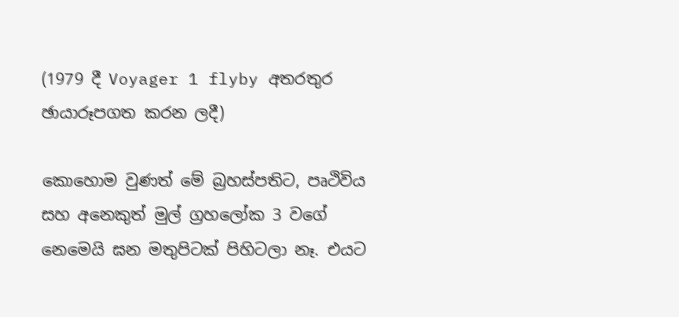(1979 දී Voyager 1 flyby අතරතුර ඡායාරූපගත කරන ලදී)

කොහොම වුණත් මේ බ්‍රහස්පතිට, පෘථිවිය සහ අනෙකුත් මුල් ග්‍රහලෝක 3 වගේ නෙමෙයි ඝන මතුපිටක් පිහිටලා නෑ. එයට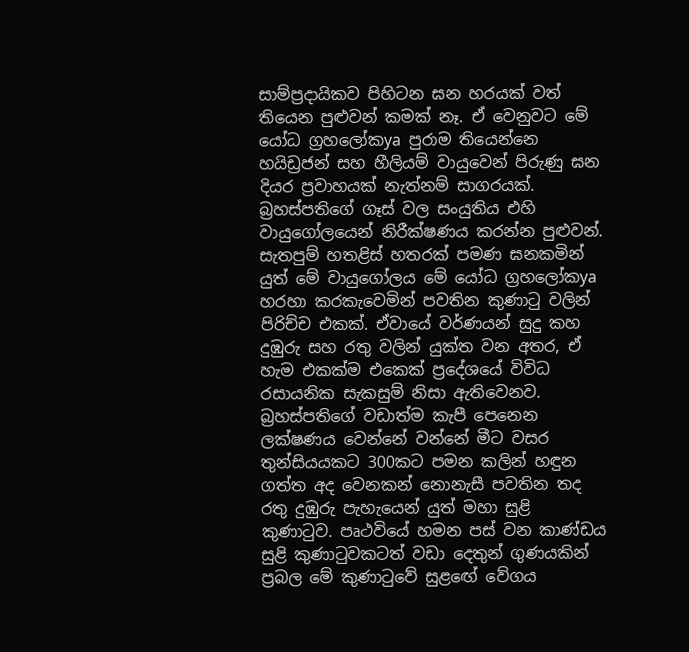සාම්ප්‍රදායිකව පිහිටන ඝන හරයක් වත් තියෙන පුළුවන් කමක් නෑ. ඒ වෙනුවට මේ යෝධ ග්‍රහලෝකya පුරාම තියෙන්නෙ හයිඩ්‍රජන් සහ හීලියම් වායුවෙන් පිරුණු ඝන දියර ප්‍රවාහයක් නැත්නම් සාගරයක්. බ්‍රහස්පතිගේ ගෑස් වල සංයුතිය එහි වායුගෝලයෙන් නිරීක්ෂණය කරන්න පුළුවන්. සැතපුම් හතළිස් හතරක් පමණ ඝනකමින් යුත් මේ වායුගෝලය මේ යෝධ ග්‍රහලෝකya හරහා කරකැවෙමින් පවතින කුණාටු වලින් පිරිච්ච එකක්. ඒවායේ වර්ණයන් සුදු කහ දුඹුරු සහ රතු වලින් යුක්ත වන අතර, ඒ හැම එකක්ම එකෙක් ප්‍රදේශයේ විවිධ රසායනික සැකසුම් නිසා ඇතිවෙනව. බ්‍රහස්පතිගේ වඩාත්ම කැපී පෙනෙන ලක්ෂණය වෙන්නේ වන්නේ මීට වසර තුන්සියයකට 300කට පමන කලින් හඳුන ගත්ත අද වෙනකන් නොනැසී පවතින තද රතු දුඹුරු පැහැයෙන් යුත් මහා සුළි කුණාටුව. පෘථවියේ හමන පස් වන කාණ්ඩය සුළි කුණාටුවකටත් වඩා දෙතුන් ගුණයකින් ප්‍රබල මේ කුණාටුවේ සුළඟේ වේගය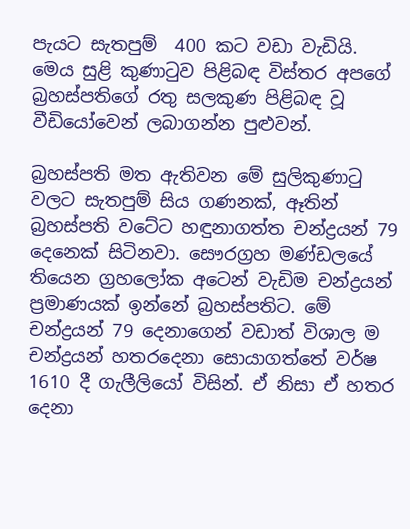පැයට සැතපුම්  400 කට වඩා වැඩියි. මෙය සුළි කුණාටුව පිළිබඳ විස්තර අපගේ බ්‍රහස්පතිගේ රතු සලකුණ පිළිබඳ වූ වීඩියෝවෙන් ලබාගන්න පුළුවන්.

බ්‍රහස්පති මත ඇතිවන මේ සුලිකුණාටු වලට සැතපුම් සිය ගණනක්, ඈතින් බ්‍රහස්පති වටේට හඳුනාගත්ත චන්ද්‍රයන් 79 දෙනෙක් සිටිනවා. සෞරග්‍රහ මණ්ඩලයේ තියෙන ග්‍රහලෝක අටෙන් වැඩිම චන්ද්‍රයන් ප්‍රමාණයක් ඉන්නේ බ්‍රහස්පතිට. මේ චන්ද්‍රයන් 79 දෙනාගෙන් වඩාත් විශාල ම චන්ද්‍රයන් හතරදෙනා සොයාගත්තේ වර්ෂ 1610 දී ගැලීලියෝ විසින්. ඒ නිසා ඒ හතර දෙනා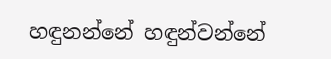හඳුනන්නේ හඳුන්වන්නේ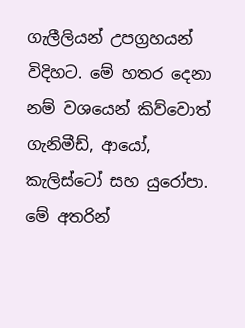ගැලීලියන් උපග්‍රහයන් විදිහට. මේ හතර දෙනා නම් වශයෙන් කිව්වොත් ගැනිමීඩ්, ආයෝ, කැලිස්ටෝ සහ යුරෝපා. මේ අතරින්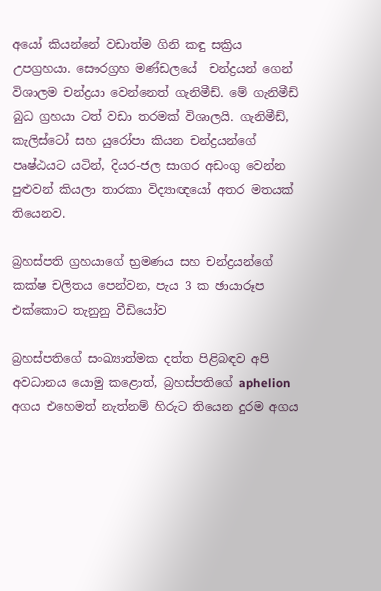අයෝ කියන්නේ වඩාත්ම ගිනි කඳු සක්‍රිය  උපග්‍රහයා. සෞරග්‍රහ මණ්ඩලයේ  චන්ද්‍රයන් ගෙන් විශාලම චන්ද්‍රයා වෙන්නෙත් ගැනිමීඩ්. මේ ගැනිමීඩ් බුධ ග්‍රහයා ටත් වඩා තරමක් විශාලයි. ගැනිමීඩ්, කැලිස්ටෝ සහ යුරෝපා කියන චන්ද්‍රයන්ගේ පෘෂ්ඨයට යටින්, දියර-ජල සාගර අඩංගු වෙන්න පුළුවන් කියලා තාරකා විද්‍යාඥයෝ අතර මතයක් තියෙනව.

බ්‍රහස්පති ග්‍රහයාගේ භ්‍රමණය සහ චන්ද්‍රයන්ගේ කක්ෂ චලිතය පෙන්වන, පැය 3 ක ඡායාරූප එක්කොට තැනුනු වීඩියෝව

බ්‍රහස්පතිගේ සංඛ්‍යාත්මක දත්ත පිළිබඳව අපි අවධානය යොමු කළොත්, බ්‍රහස්පතිගේ aphelion අගය එහෙමත් නැත්නම් හිරුට තියෙන දුරම අගය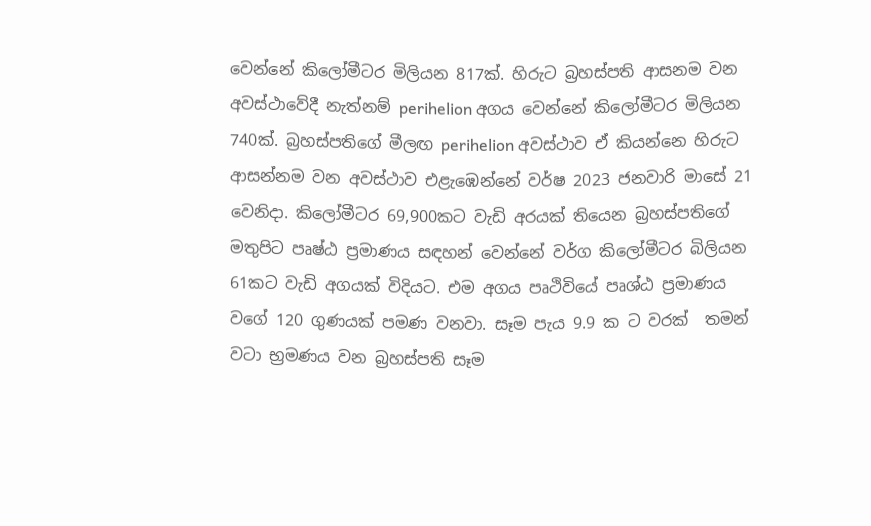වෙන්නේ කිලෝමීටර මිලියන 817ක්. හිරුට බ්‍රහස්පති ආසනම වන අවස්ථාවේදී නැත්නම් perihelion අගය වෙන්නේ කිලෝමීටර මිලියන 740ක්. බ්‍රහස්පතිගේ මීලඟ perihelion අවස්ථාව ඒ කියන්නෙ හිරුට ආසන්නම වන අවස්ථාව එළැඹෙන්නේ වර්ෂ 2023 ජනවාරි මාසේ 21 වෙනිදා. කිලෝමීටර 69,900කට වැඩි අරයක් තියෙන බ්‍රහස්පතිගේ මතුපිට පෘෂ්ඨ ප්‍රමාණය සඳහන් වෙන්නේ වර්ග කිලෝමීටර බිලියන 61කට වැඩි අගයක් විදියට. එම අගය පෘථිවියේ පෘශ්ඨ ප්‍රමාණය වගේ 120 ගුණයක් පමණ වනවා. සෑම පැය 9.9 ක ට වරක්  තමන් වටා භ්‍රමණය වන බ්‍රහස්පති සෑම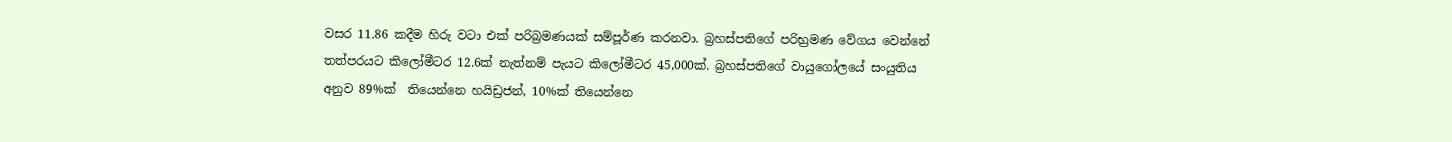වසර 11.86 කදීම හිරු වටා එක් පරිබ්‍රමණයක් සම්පූර්ණ කරනවා. බ්‍රහස්පතිගේ පරිභ්‍රමණ වේගය වෙන්නේ තත්පරයට කිලෝමීටර 12.6ක් නැත්නම් පැයට කිලෝමීටර 45,000ක්. බ්‍රහස්පතිගේ වායුගෝලයේ සංයුතිය අනුව 89%ක්  තියෙන්නෙ හයිඩ්‍රජන්, 10%ක් තියෙන්නෙ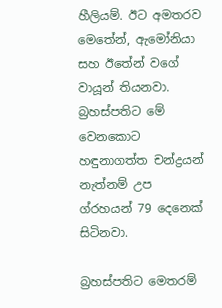හීලියම්. ඊට අමතරව මෙතේන්, ඇමෝනියා සහ ඊතේන් වගේ වායූන් තියනවා. බ්‍රහස්පතිට මේ වෙනකොට හඳුනාගත්ත චන්ද්‍රයන් නැත්නම් උප ග්රහයන් 79 දෙනෙක් සිටිනවා.

බ්‍රහස්පතිට මෙතරම්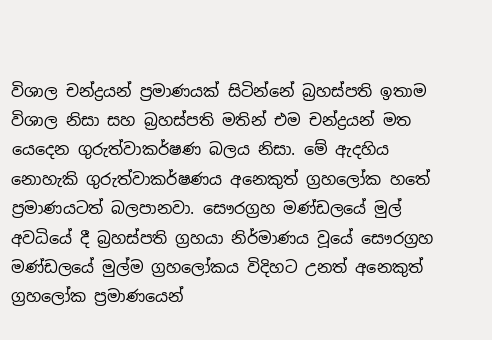විශාල චන්ද්‍රයන් ප්‍රමාණයක් සිටින්නේ බ්‍රහස්පති ඉතාම විශාල නිසා සහ බ්‍රහස්පති මතින් එම චන්ද්‍රයන් මත යෙදෙන ගුරුත්වාකර්ෂණ බලය නිසා. මේ ඇදහිය නොහැකි ගුරුත්වාකර්ෂණය අනෙකුත් ග්‍රහලෝක හතේ ප්‍රමාණයටත් බලපානවා. සෞරග්‍රහ මණ්ඩලයේ මුල් අවධියේ දී බ්‍රහස්පති ග්‍රහයා නිර්මාණය වූයේ සෞරග්‍රහ මණ්ඩලයේ මුල්ම ග්‍රහලෝකය විදිහට උනත් අනෙකුත් ග්‍රහලෝක ප්‍රමාණයෙන්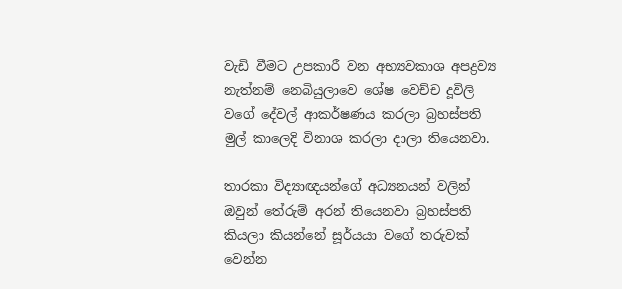වැඩි වීමට උපකාරී වන අභ්‍යවකාශ අපද්‍රව්‍ය නැත්නම් නෙබියුලාවෙ ශේෂ වෙච්ච දූවිලි වගේ දේවල් ආකර්ෂණය කරලා බ්‍රහස්පති මුල් කාලෙදි විනාශ කරලා දාලා තියෙනවා.

තාරකා විද්‍යාඥයන්ගේ අධ්‍යනයන් වලින් ඔවුන් තේරුම් අරන් තියෙනවා බ්‍රහස්පති කියලා කියන්නේ සූර්යයා වගේ තරුවක් වෙන්න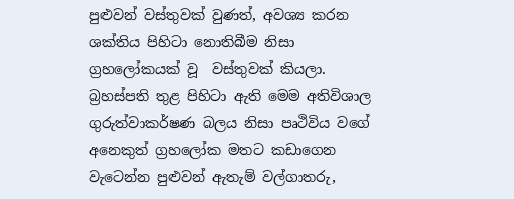පුළුවන් වස්තුවක් වුණත්, අවශ්‍ය කරන ශක්තිය පිහිටා නොතිබීම නිසා ග්‍රහලෝකයක් වූ  වස්තුවක් කියලා. බ්‍රහස්පති තුළ පිහිටා ඇති මෙම අතිවිශාල ගුරුත්වාකර්ෂණ බලය නිසා පෘථිවිය වගේ අනෙකුත් ග්‍රහලෝක මතට කඩාගෙන වැටෙන්න පුළුවන් ඇතැම් වල්ගාතරු,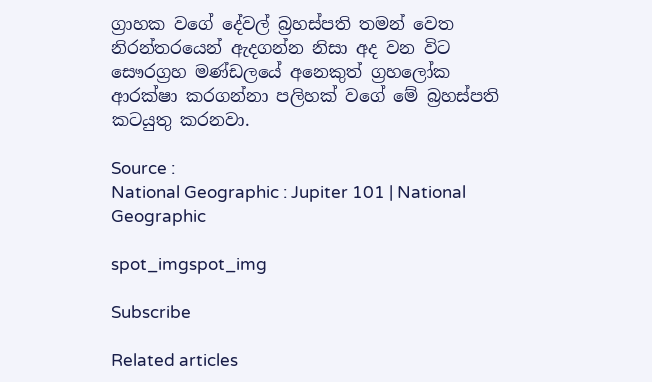ග්‍රාහක වගේ දේවල් බ්‍රහස්පති තමන් වෙත නිරන්තරයෙන් ඇදගන්න නිසා අද වන විට සෞරග්‍රහ මණ්ඩලයේ අනෙකුත් ග්‍රහලෝක ආරක්ෂා කරගන්නා පලිහක් වගේ මේ බ්‍රහස්පති කටයුතු කරනවා.

Source :
National Geographic : Jupiter 101 | National Geographic

spot_imgspot_img

Subscribe

Related articles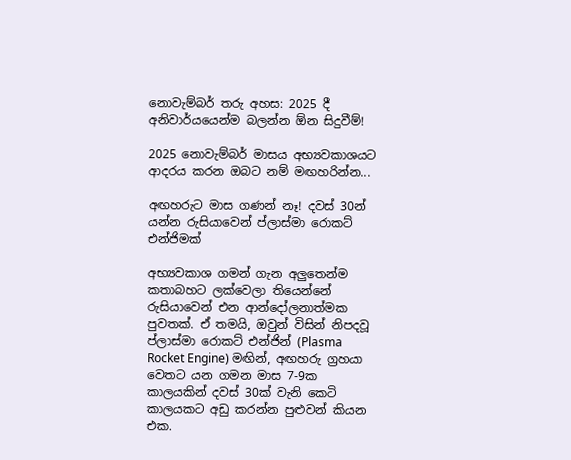නොවැම්බර් තරු අහස: 2025 දී අනිවාර්යයෙන්ම බලන්න ඕන සිදුවීම්!

2025 නොවැම්බර් මාසය අභ්‍යවකාශයට ආදරය කරන ඔබට නම් මඟහරින්න...

අඟහරුට මාස ගණන් නෑ! දවස් 30න් යන්න රුසියාවෙන් ප්ලාස්මා රොකට් එන්ජිමක්

අභ්‍යවකාශ ගමන් ගැන අලුතෙන්ම කතාබහට ලක්වෙලා තියෙන්නේ රුසියාවෙන් එන ආන්දෝලනාත්මක පුවතක්. ඒ තමයි, ඔවුන් විසින් නිපදවූ ප්ලාස්මා රොකට් එන්ජින් (Plasma Rocket Engine) මඟින්, අඟහරු ග්‍රහයා වෙතට යන ගමන මාස 7-9ක කාලයකින් දවස් 30ක් වැනි කෙටි කාලයකට අඩු කරන්න පුළුවන් කියන එක.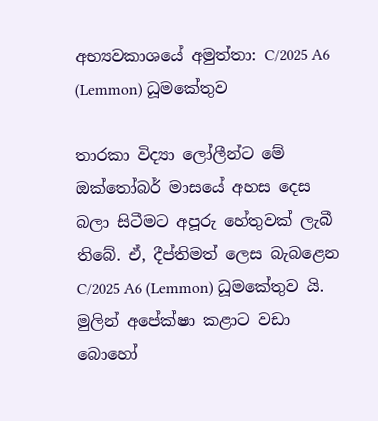අභ්‍යවකාශයේ අමුත්තා: C/2025 A6 (Lemmon) ධූමකේතුව

තාරකා විද්‍යා ලෝලීන්ට මේ ඔක්තෝබර් මාසයේ අහස දෙස බලා සිටීමට අපූරු හේතුවක් ලැබී තිබේ. ඒ, දීප්තිමත් ලෙස බැබළෙන C/2025 A6 (Lemmon) ධූමකේතුව යි. මුලින් අපේක්ෂා කළාට වඩා බොහෝ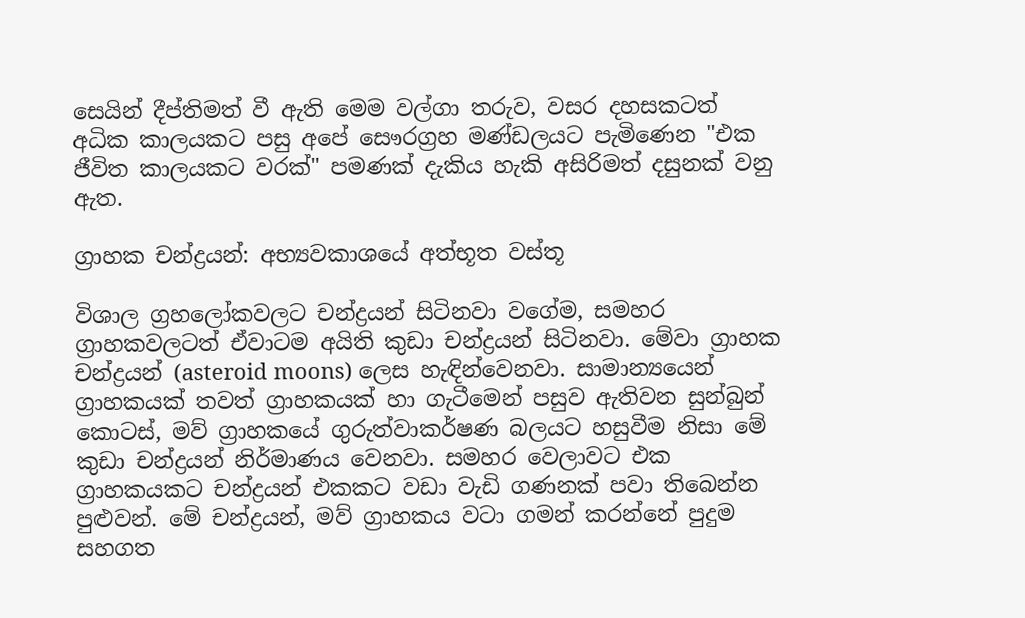සෙයින් දීප්තිමත් වී ඇති මෙම වල්ගා තරුව, වසර දහසකටත් අධික කාලයකට පසු අපේ සෞරග්‍රහ මණ්ඩලයට පැමිණෙන "එක ජීවිත කාලයකට වරක්" පමණක් දැකිය හැකි අසිරිමත් දසුනක් වනු ඇත.

ග්‍රාහක චන්ද්‍රයන්: අභ්‍යවකාශයේ අත්භූත වස්තූ

විශාල ග්‍රහලෝකවලට චන්ද්‍රයන් සිටිනවා වගේම, සමහර ග්‍රාහකවලටත් ඒවාටම අයිති කුඩා චන්ද්‍රයන් සිටිනවා. මේවා ග්‍රාහක චන්ද්‍රයන් (asteroid moons) ලෙස හැඳින්වෙනවා. සාමාන්‍යයෙන් ග්‍රාහකයක් තවත් ග්‍රාහකයක් හා ගැටීමෙන් පසුව ඇතිවන සුන්බුන් කොටස්, මව් ග්‍රාහකයේ ගුරුත්වාකර්ෂණ බලයට හසුවීම නිසා මේ කුඩා චන්ද්‍රයන් නිර්මාණය වෙනවා. සමහර වෙලාවට එක ග්‍රාහකයකට චන්ද්‍රයන් එකකට වඩා වැඩි ගණනක් පවා තිබෙන්න පුළුවන්. මේ චන්ද්‍රයන්, මව් ග්‍රාහකය වටා ගමන් කරන්නේ පුදුම සහගත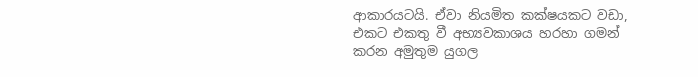ආකාරයටයි. ඒවා නියමිත කක්ෂයකට වඩා, එකට එකතු වී අභ්‍යවකාශය හරහා ගමන් කරන අමුතුම යුගල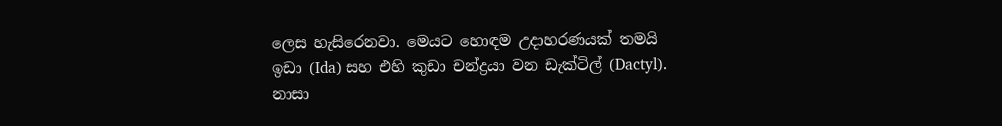ලෙස හැසිරෙනවා. මෙයට හොඳම උදාහරණයක් තමයි ඉඩා (Ida) සහ එහි කුඩා චන්ද්‍රයා වන ඩැක්ටිල් (Dactyl). නාසා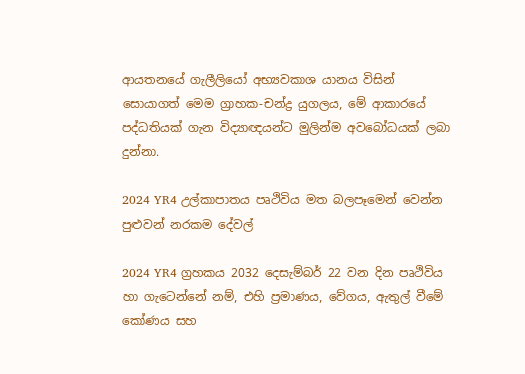ආයතනයේ ගැලීලියෝ අභ්‍යවකාශ යානය විසින් සොයාගත් මෙම ග්‍රාහක-චන්ද්‍ර යුගලය, මේ ආකාරයේ පද්ධතියක් ගැන විද්‍යාඥයන්ට මුලින්ම අවබෝධයක් ලබා දුන්නා.

2024 YR4 උල්කාපාතය පෘථිවිය මත බලපෑමෙන් වෙන්න පුළුවන් නරකම දේවල්

2024 YR4 ග්‍රහකය 2032 දෙසැම්බර් 22 වන දින පෘථිවිය හා ගැටෙන්නේ නම්, එහි ප්‍රමාණය, වේගය, ඇතුල් වීමේ කෝණය සහ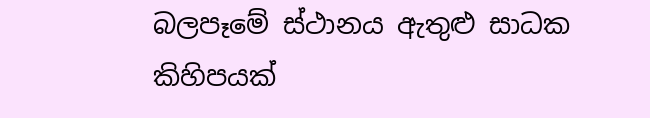බලපෑමේ ස්ථානය ඇතුළු සාධක කිහිපයක්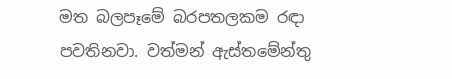මත බලපෑමේ බරපතලකම රඳා පවතිනවා. වත්මන් ඇස්තමේන්තු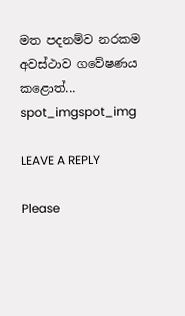මත පදනම්ව නරකම අවස්ථාව ගවේෂණය කළොත්...
spot_imgspot_img

LEAVE A REPLY

Please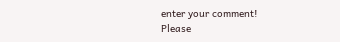enter your comment!
Please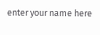enter your name here